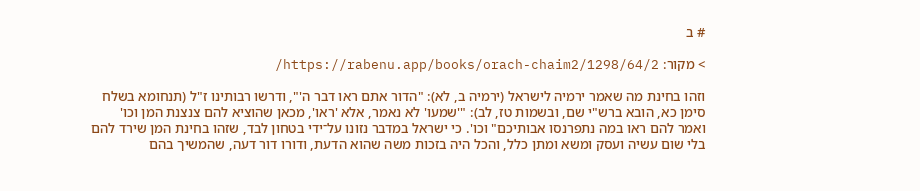# ב

> מקור: https://rabenu.app/books/orach-chaim2/1298/64/2/

וזהו בחינת מה שאמר ירמיה לישראל (ירמיה ב, לא): "הדור אתם ראו דבר ה'", ודרשו רבותינו ז"ל (תנחומא בשלח סימן כא, הובא ברש"י שם, ובשמות טז, לב): "'שמעו' לא נאמר, אלא 'ראו', מכאן שהוציא להם צנצנת המן וכו' ואמר להם ראו במה נתפרנסו אבותיכם" וכו'. כי ישראל במדבר נזונו על־ידי בטחון לבד, שזהו בחינת המן שירד להם בלי שום עשיה ועסק ומשא ומתן כלל, והכל היה בזכות משה שהוא הדעת, ודורו דור דעה, שהמשיך בהם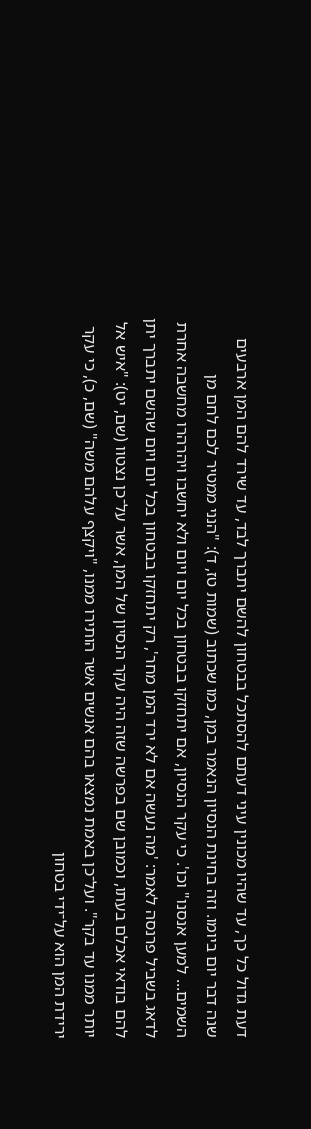דעת גדול כל כך, עד שהיו מכונין עיני דעתם להסתכל בבטחון להשם יתברך לבד, עד שירד להם המן ארבעים שנה דבר יום ביומו. וזה בחינת הנסיון הנאמר במן, כמו שכתוב (שמות טז, ד): "הנני ממטיר לכם לחם מן השמים... למען אנסנו" וכו'. כי עקר הנסיון, אם יתחזקו בבטחון בכל יום ויום ולא יחשבו ויהרהרו מחשבה אחרת לדאג בשביל פרנסה לאמר: 'מה נעשה אם לא ירד המן מחר', רק יתחזקו בבטחון בכל יום ויום שהשם יתברך יתן להם בודאי אכלם בעתו, וכמובן שם בפרשה שזה היה עקר הנסיון של המן, אשר על־כן נצטוו (שם, יט): "איש אל יותר ממנו עד בקר". ועל־כן באמת נמצאו בהם אנשים אשר הותירו ממנו, "ויקצף עלהם משה" (שם, כ), כי עקר ירידת המן הוא על־ידי בטחון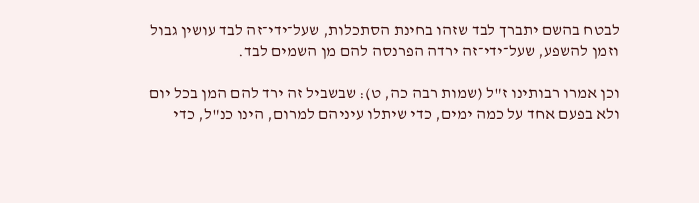לבטח בהשם יתברך לבד שזהו בחינת הסתכלות, שעל־ידי־זה לבד עושין גבול וזמן להשפע, שעל־ידי־זה ירדה הפרנסה להם מן השמים לבד.

וכן אמרו רבותינו ז"ל (שמות רבה כה, ט): שבשביל זה ירד להם המן בכל יום ולא בפעם אחד על כמה ימים, כדי שיתלו עיניהם למרום, הינו כנ"ל, כדי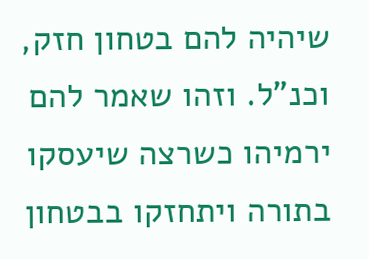שיהיה להם בטחון חזק, וכנ"ל. וזהו שאמר להם ירמיהו כשרצה שיעסקו בתורה ויתחזקו בבטחון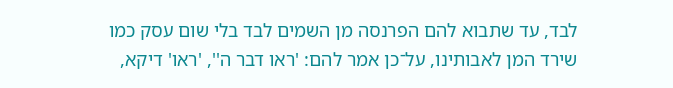לבד, עד שתבוא להם הפרנסה מן השמים לבד בלי שום עסק כמו שירד המן לאבותינו, על־כן אמר להם: 'ראו דבר ה'', 'ראו' דיקא,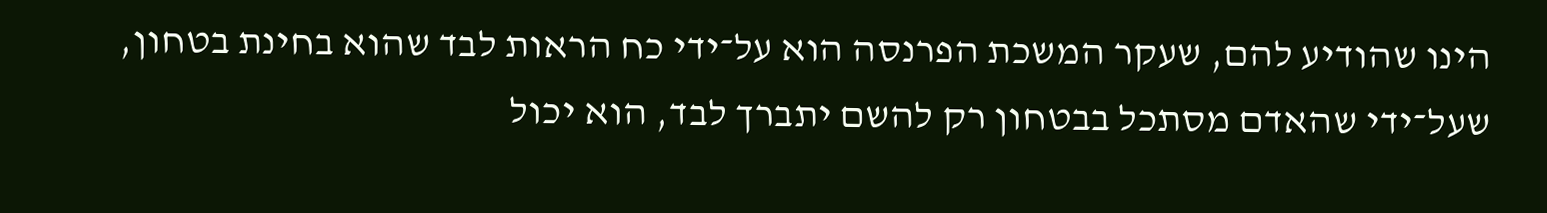הינו שהודיע להם, שעקר המשכת הפרנסה הוא על־ידי כח הראות לבד שהוא בחינת בטחון, שעל־ידי שהאדם מסתכל בבטחון רק להשם יתברך לבד, הוא יכול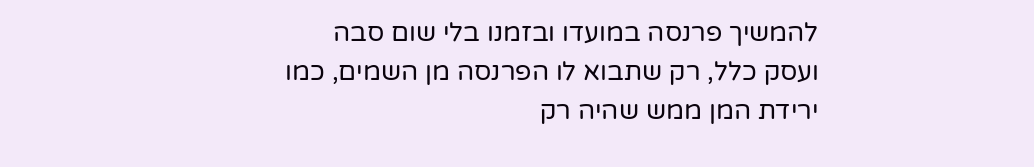להמשיך פרנסה במועדו ובזמנו בלי שום סבה ועסק כלל, רק שתבוא לו הפרנסה מן השמים, כמו ירידת המן ממש שהיה רק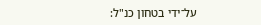על־ידי בטחון כנ"ל: